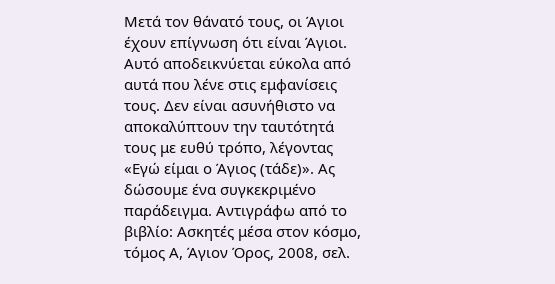Μετά τον θάνατό τους, οι Άγιοι έχουν επίγνωση ότι είναι Άγιοι. Αυτό αποδεικνύεται εύκολα από αυτά που λένε στις εμφανίσεις τους. Δεν είναι ασυνήθιστο να αποκαλύπτουν την ταυτότητά τους με ευθύ τρόπο, λέγοντας «Εγώ είμαι ο Άγιος (τάδε)». Ας δώσουμε ένα συγκεκριμένο παράδειγμα. Αντιγράφω από το βιβλίο: Ασκητές μέσα στον κόσμο, τόμος Α, Άγιον Όρος, 2008, σελ.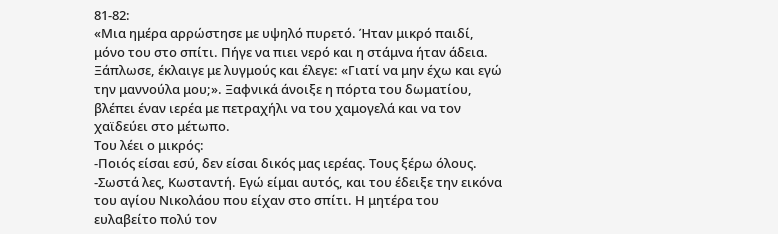81-82:
«Μια ημέρα αρρώστησε με υψηλό πυρετό. Ήταν μικρό παιδί, μόνο του στο σπίτι. Πήγε να πιει νερό και η στάμνα ήταν άδεια. Ξάπλωσε, έκλαιγε με λυγμούς και έλεγε: «Γιατί να μην έχω και εγώ την μαννούλα μου;». Ξαφνικά άνοιξε η πόρτα του δωματίου, βλέπει έναν ιερέα με πετραχήλι να του χαμογελά και να τον χαϊδεύει στο μέτωπο.
Του λέει ο μικρός:
-Ποιός είσαι εσύ, δεν είσαι δικός μας ιερέας. Τους ξέρω όλους.
-Σωστά λες, Κωσταντή. Εγώ είμαι αυτός, και του έδειξε την εικόνα του αγίου Νικολάου που είχαν στο σπίτι. Η μητέρα του ευλαβείτο πολύ τον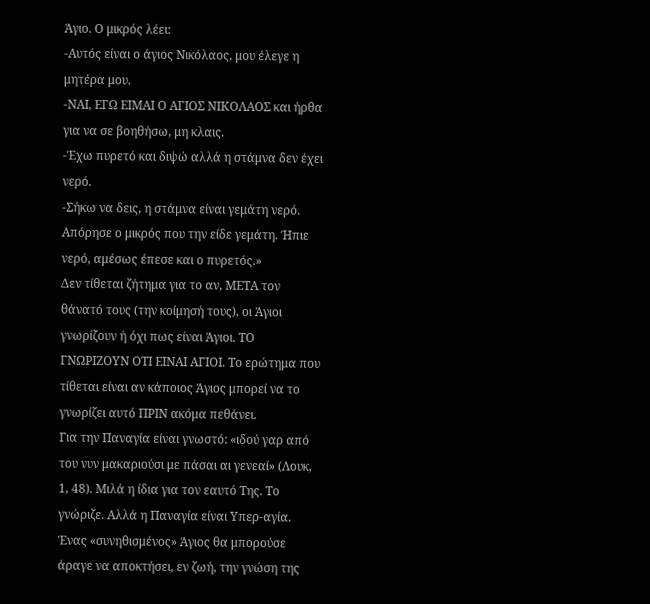Άγιο. Ο μικρός λέει:
-Αυτός είναι ο άγιος Νικόλαος, μου έλεγε η μητέρα μου.
-ΝΑΙ, ΕΓΩ ΕΙΜΑΙ Ο ΑΓΙΟΣ ΝΙΚΟΛΑΟΣ και ήρθα για να σε βοηθήσω, μη κλαις.
-Έχω πυρετό και διψώ αλλά η στάμνα δεν έχει νερό.
-Σήκω να δεις, η στάμνα είναι γεμάτη νερό. Απόρησε ο μικρός που την είδε γεμάτη. Ήπιε νερό, αμέσως έπεσε και ο πυρετός.»
Δεν τίθεται ζήτημα για το αν, ΜΕΤΑ τον θάνατό τους (την κοίμησή τους), οι Άγιοι γνωρίζουν ή όχι πως είναι Άγιοι. ΤΟ ΓΝΩΡΙΖΟΥΝ ΟΤΙ ΕΙΝΑΙ ΑΓΙΟΙ. Το ερώτημα που τίθεται είναι αν κάποιος Άγιος μπορεί να το γνωρίζει αυτό ΠΡΙΝ ακόμα πεθάνει.
Για την Παναγία είναι γνωστό: «ιδού γαρ από του νυν μακαριούσι με πάσαι αι γενεαί» (Λουκ, 1, 48). Μιλά η ίδια για τον εαυτό Της. Το γνώριζε. Αλλά η Παναγία είναι Υπερ-αγία. Ένας «συνηθισμένος» Άγιος θα μπορούσε άραγε να αποκτήσει, εν ζωή, την γνώση της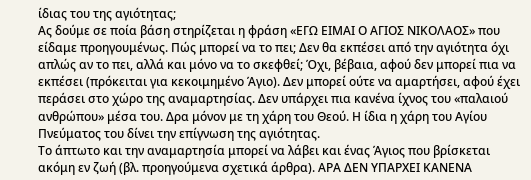ίδιας του της αγιότητας;
Ας δούμε σε ποία βάση στηρίζεται η φράση «ΕΓΩ ΕΙΜΑΙ Ο ΑΓΙΟΣ ΝΙΚΟΛΑΟΣ» που είδαμε προηγουμένως. Πώς μπορεί να το πει; Δεν θα εκπέσει από την αγιότητα όχι απλώς αν το πει, αλλά και μόνο να το σκεφθεί; Όχι, βέβαια, αφού δεν μπορεί πια να εκπέσει (πρόκειται για κεκοιμημένο Άγιο). Δεν μπορεί ούτε να αμαρτήσει, αφού έχει περάσει στο χώρο της αναμαρτησίας. Δεν υπάρχει πια κανένα ίχνος του «παλαιού ανθρώπου» μέσα του. Δρα μόνον με τη χάρη του Θεού. Η ίδια η χάρη του Αγίου Πνεύματος του δίνει την επίγνωση της αγιότητας.
Το άπτωτο και την αναμαρτησία μπορεί να λάβει και ένας Άγιος που βρίσκεται ακόμη εν ζωή (βλ. προηγούμενα σχετικά άρθρα). ΑΡΑ ΔΕΝ ΥΠΑΡΧΕΙ ΚΑΝΕΝΑ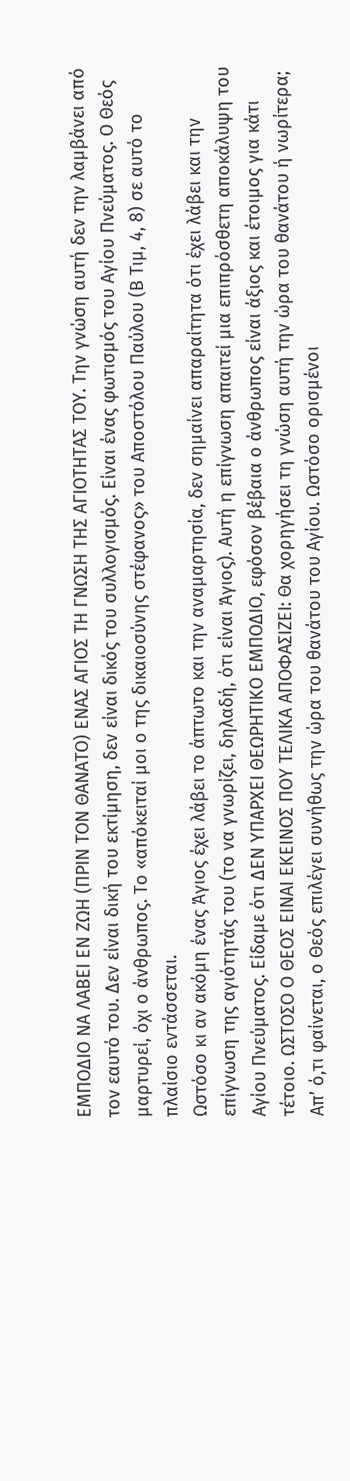ΕΜΠΟΔΙΟ ΝΑ ΛΑΒΕΙ ΕΝ ΖΩΗ (ΠΡΙΝ ΤΟΝ ΘΑΝΑΤΟ) ΕΝΑΣ ΑΓΙΟΣ ΤΗ ΓΝΩΣΗ ΤΗΣ ΑΓΙΟΤΗΤΑΣ ΤΟΥ. Την γνώση αυτή δεν την λαμβάνει από τον εαυτό του. Δεν είναι δική του εκτίμηση, δεν είναι δικός του συλλογισμός. Είναι ένας φωτισμός του Αγίου Πνεύματος. Ο Θεός μαρτυρεί, όχι ο άνθρωπος. Το «απόκειταί μοι ο της δικαιοσύνης στέφανος» του Αποστόλου Παύλου (Β Τιμ, 4, 8) σε αυτό το πλαίσιο εντάσσεται.
Ωστόσο κι αν ακόμη ένας Άγιος έχει λάβει το άπτωτο και την αναμαρτησία, δεν σημαίνει απαραίτητα ότι έχει λάβει και την επίγνωση της αγιότητάς του (το να γνωρίζει, δηλαδή, ότι είναι Άγιος). Αυτή η επίγνωση απαιτεί μια επιπρόσθετη αποκάλυψη του Αγίου Πνεύματος. Είδαμε ότι ΔΕΝ ΥΠΑΡΧΕΙ ΘΕΩΡΗΤΙΚΟ ΕΜΠΟΔΙΟ, εφόσον βέβαια ο άνθρωπος είναι άξιος και έτοιμος για κάτι τέτοιο. ΩΣΤΟΣΟ Ο ΘΕΟΣ ΕΙΝΑΙ ΕΚΕΙΝΟΣ ΠΟΥ ΤΕΛΙΚΑ ΑΠΟΦΑΣΙΖΕΙ: Θα χορηγήσει τη γνώση αυτή την ώρα του θανάτου ή νωρίτερα;
Απʼ ό,τι φαίνεται, ο Θεός επιλέγει συνήθως την ώρα του θανάτου του Αγίου. Ωστόσο ορισμένοι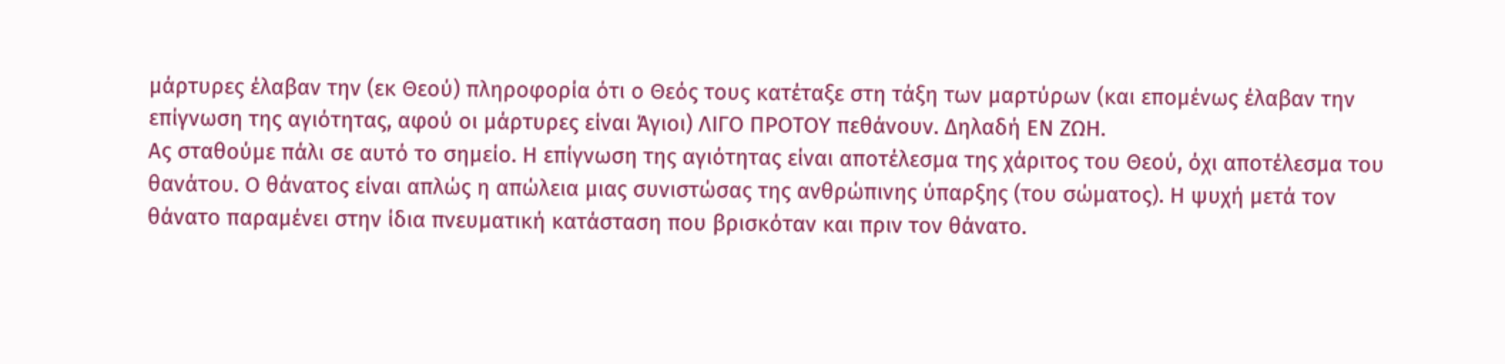μάρτυρες έλαβαν την (εκ Θεού) πληροφορία ότι ο Θεός τους κατέταξε στη τάξη των μαρτύρων (και επομένως έλαβαν την επίγνωση της αγιότητας, αφού οι μάρτυρες είναι Άγιοι) ΛΙΓΟ ΠΡΟΤΟΥ πεθάνουν. Δηλαδή ΕΝ ΖΩΗ.
Ας σταθούμε πάλι σε αυτό το σημείο. Η επίγνωση της αγιότητας είναι αποτέλεσμα της χάριτος του Θεού, όχι αποτέλεσμα του θανάτου. Ο θάνατος είναι απλώς η απώλεια μιας συνιστώσας της ανθρώπινης ύπαρξης (του σώματος). Η ψυχή μετά τον θάνατο παραμένει στην ίδια πνευματική κατάσταση που βρισκόταν και πριν τον θάνατο.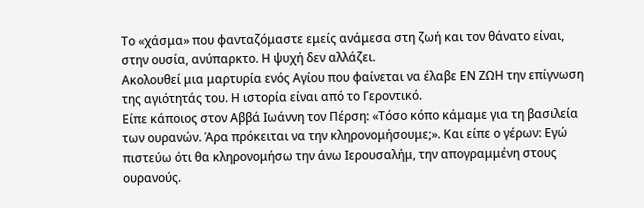Το «χάσμα» που φανταζόμαστε εμείς ανάμεσα στη ζωή και τον θάνατο είναι, στην ουσία, ανύπαρκτο. Η ψυχή δεν αλλάζει.
Ακολουθεί μια μαρτυρία ενός Αγίου που φαίνεται να έλαβε ΕΝ ΖΩΗ την επίγνωση της αγιότητάς του. Η ιστορία είναι από το Γεροντικό.
Είπε κάποιος στον Αββά Ιωάννη τον Πέρση: «Τόσο κόπο κάμαμε για τη βασιλεία των ουρανών. Άρα πρόκειται να την κληρονομήσουμε;». Και είπε ο γέρων: Εγώ πιστεύω ότι θα κληρονομήσω την άνω Ιερουσαλήμ, την απογραμμένη στους ουρανούς.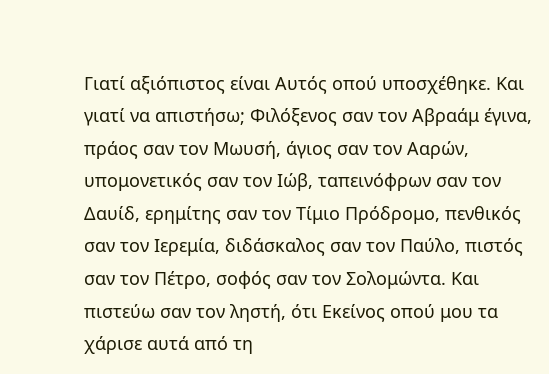Γιατί αξιόπιστος είναι Αυτός οπού υποσχέθηκε. Και γιατί να απιστήσω; Φιλόξενος σαν τον Αβραάμ έγινα, πράος σαν τον Μωυσή, άγιος σαν τον Ααρών, υπομονετικός σαν τον Ιώβ, ταπεινόφρων σαν τον Δαυίδ, ερημίτης σαν τον Τίμιο Πρόδρομο, πενθικός σαν τον Ιερεμία, διδάσκαλος σαν τον Παύλο, πιστός σαν τον Πέτρο, σοφός σαν τον Σολομώντα. Και πιστεύω σαν τον ληστή, ότι Εκείνος οπού μου τα χάρισε αυτά από τη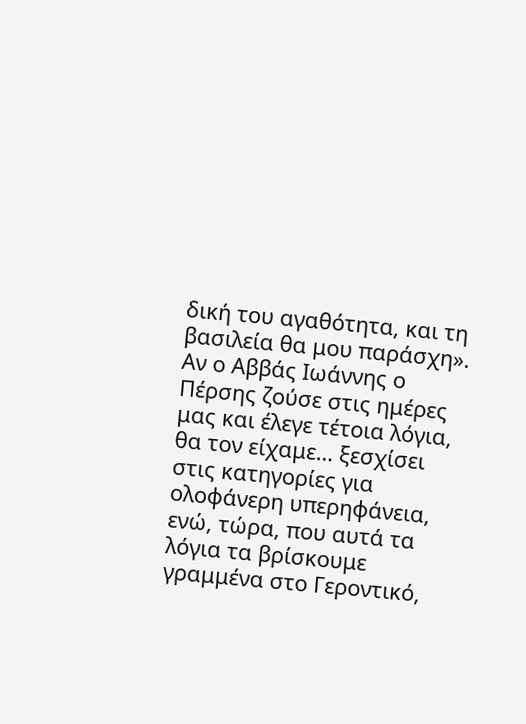δική του αγαθότητα, και τη βασιλεία θα μου παράσχη».
Αν ο Αββάς Ιωάννης ο Πέρσης ζούσε στις ημέρες μας και έλεγε τέτοια λόγια, θα τον είχαμε… ξεσχίσει στις κατηγορίες για ολοφάνερη υπερηφάνεια, ενώ, τώρα, που αυτά τα λόγια τα βρίσκουμε γραμμένα στο Γεροντικό,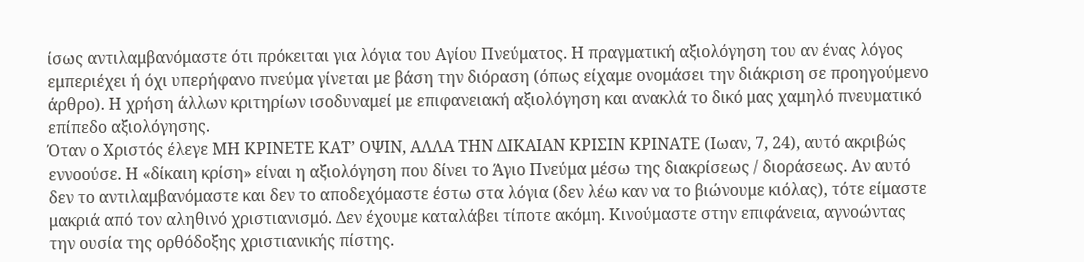ίσως αντιλαμβανόμαστε ότι πρόκειται για λόγια του Αγίου Πνεύματος. Η πραγματική αξιολόγηση του αν ένας λόγος εμπεριέχει ή όχι υπερήφανο πνεύμα γίνεται με βάση την διόραση (όπως είχαμε ονομάσει την διάκριση σε προηγούμενο άρθρο). Η χρήση άλλων κριτηρίων ισοδυναμεί με επιφανειακή αξιολόγηση και ανακλά το δικό μας χαμηλό πνευματικό επίπεδο αξιολόγησης.
Όταν ο Χριστός έλεγε ΜΗ ΚΡΙΝΕΤΕ ΚΑΤʼ ΟΨΙΝ, ΑΛΛΑ ΤΗΝ ΔΙΚΑΙΑΝ ΚΡΙΣΙΝ ΚΡΙΝΑΤΕ (Ιωαν, 7, 24), αυτό ακριβώς εννοούσε. Η «δίκαιη κρίση» είναι η αξιολόγηση που δίνει το Άγιο Πνεύμα μέσω της διακρίσεως / διοράσεως. Αν αυτό δεν το αντιλαμβανόμαστε και δεν το αποδεχόμαστε έστω στα λόγια (δεν λέω καν να το βιώνουμε κιόλας), τότε είμαστε μακριά από τον αληθινό χριστιανισμό. Δεν έχουμε καταλάβει τίποτε ακόμη. Κινούμαστε στην επιφάνεια, αγνοώντας την ουσία της ορθόδοξης χριστιανικής πίστης.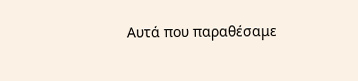Αυτά που παραθέσαμε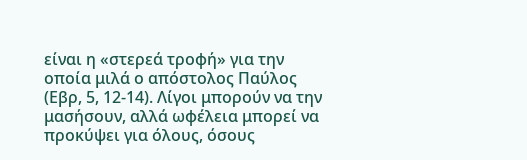είναι η «στερεά τροφή» για την οποία μιλά ο απόστολος Παύλος (Εβρ, 5, 12-14). Λίγοι μπορούν να την μασήσουν, αλλά ωφέλεια μπορεί να προκύψει για όλους, όσους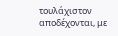τουλάχιστον αποδέχονται, με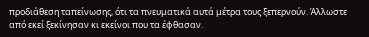προδιάθεση ταπείνωσης, ότι τα πνευματικά αυτά μέτρα τους ξεπερνούν. Άλλωστε από εκεί ξεκίνησαν κι εκείνοι που τα έφθασαν.